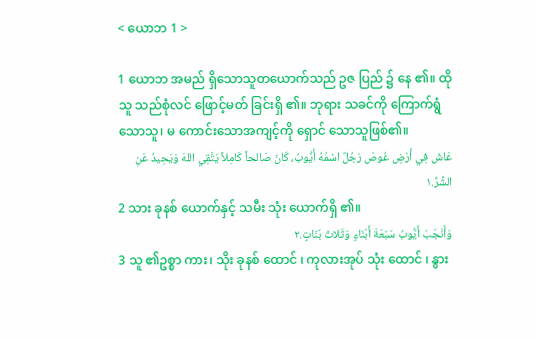< ယောဘ 1 >

1 ယောဘ အမည် ရှိသောသူတယောက်သည် ဥဇ ပြည် ၌ နေ ၏။ ထို သူ သည်စုံလင် ဖြောင့်မတ် ခြင်းရှိ ၏။ ဘုရား သခင်ကို ကြောက်ရွံ သောသူ၊ မ ကောင်းသောအကျင့်ကို ရှောင် သောသူဖြစ်၏။
عَاشَ فِي أَرْضِ عُوصَ رَجُلٌ اسْمُهُ أَيُّوبُ، كَانَ صَالحاً كَامِلاً يَتَّقِي اللهَ وَيَحِيدُ عَنِ الشَّرِّ.١
2 သား ခုနစ် ယောက်နှင့် သမီး သုံး ယောက်ရှိ ၏။
وَأَنْجَبَ أَيُّوبُ سَبْعَةَ أَبْنَاءٍ وَثَلاثَ بَنَاتٍ.٢
3 သူ ၏ဥစ္စာ ကား၊ သိုး ခုနစ် ထောင် ၊ ကုလားအုပ် သုံး ထောင် ၊ နွား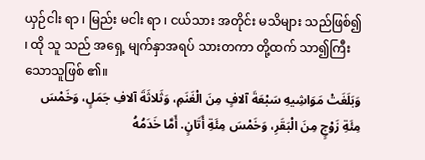ယှဉ်ငါး ရာ ၊ မြည်း မငါး ရာ ၊ ငယ်သား အတိုင်း မသိများ သည်ဖြစ်၍ ၊ ထို သူ သည် အရှေ့ မျက်နှာအရပ် သားတကာ တို့ထက် သာ၍ကြီး သောသူဖြစ် ၏။
وَبَلَغَتْ مَوَاشِيهِ سَبْعَةَ آلافٍ مِنَ الْغَنَمِ، وَثَلاثَةَ آلافِ جَمَلٍ، وَخَمْسَ مِئَةِ زَوْجٍ مِنَ الْبَقَرِ، وَخَمْسَ مِئَةِ أَتَانٍ. أَمَّا خَدَمُهُ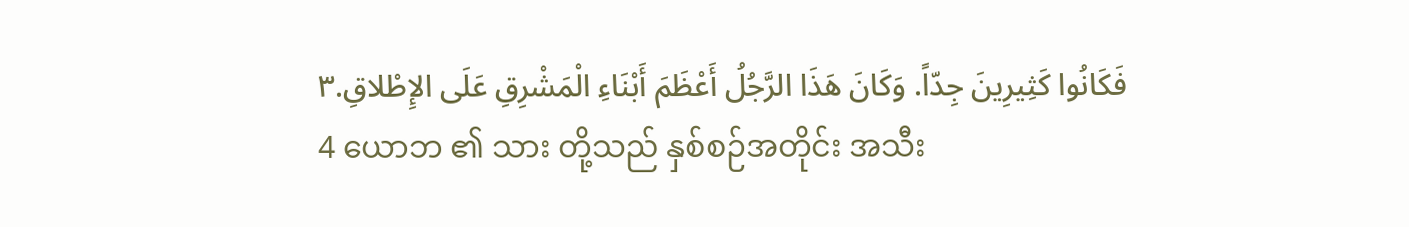فَكَانُوا كَثِيرِينَ جِدّاً. وَكَانَ هَذَا الرَّجُلُ أَعْظَمَ أَبْنَاءِ الْمَشْرِقِ عَلَى الإِطْلاقِ.٣
4 ယောဘ ၏ သား တို့သည် နှစ်စဉ်အတိုင်း အသီး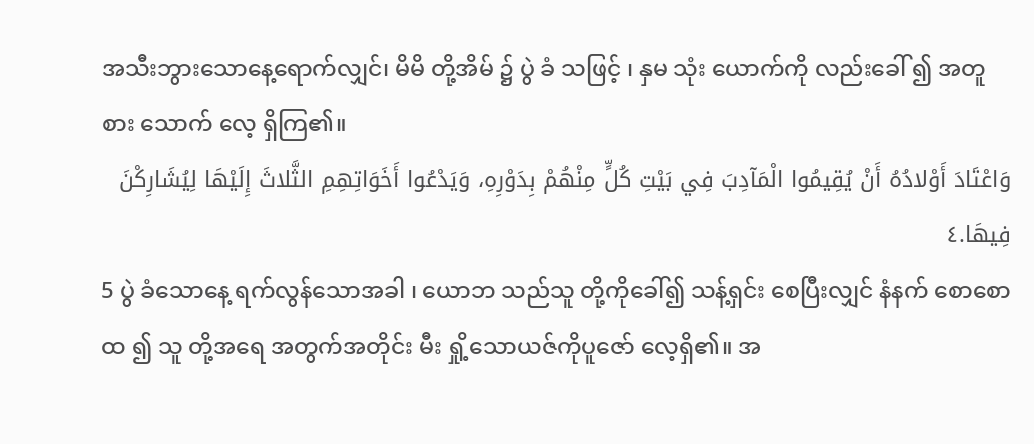အသီးဘွားသောနေ့ရောက်လျှင်၊ မိမိ တို့အိမ် ၌ ပွဲ ခံ သဖြင့် ၊ နှမ သုံး ယောက်ကို လည်းခေါ် ၍ အတူ စား သောက် လေ့ ရှိကြ၏။
وَاعْتَادَ أَوْلادُهُ أَنْ يُقِيمُوا الْمَآدِبَ فِي بَيْتِ كُلٍّ مِنْهُمْ بِدَوْرِهِ، وَيَدْعُوا أَخَوَاتِهِمِ الثَّلاثَ إِلَيْهَا لِيُشَارِكْنَ فِيهَا.٤
5 ပွဲ ခံသောနေ့ ရက်လွန်သောအခါ ၊ ယောဘ သည်သူ တို့ကိုခေါ်၍ သန့်ရှင်း စေပြီးလျှင် နံနက် စောစောထ ၍ သူ တို့အရေ အတွက်အတိုင်း မီး ရှို့သောယဇ်ကိုပူဇော် လေ့ရှိ၏။ အ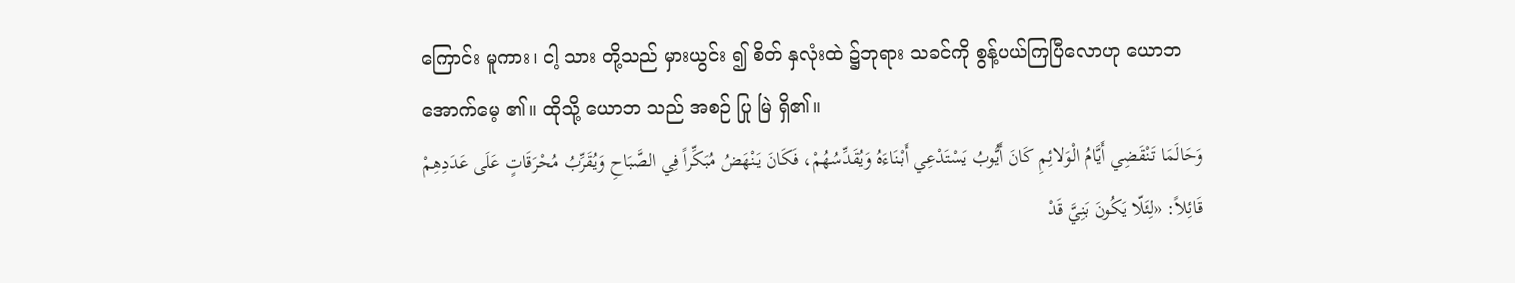ကြောင်း မူကား၊ ငါ့ သား တို့သည် မှားယွင်း ၍ စိတ် နှလုံးထဲ ၌ဘုရား သခင်ကို စွန့်ပယ်ကြပြီလောဟု ယောဘ အောက်မေ့ ၏။ ထိုသို့ ယောဘ သည် အစဉ် ပြု မြဲ ရှိ၏။
وَحَالَمَا تَنْقَضِي أَيَّامُ الْوَلائِمِ كَانَ أَيُّوبُ يَسْتَدْعِي أَبْنَاءَهُ وَيُقَدِّسُهُمْ، فَكَانَ يَنْهَضُ مُبَكِّراً فِي الصَّبَاحِ وَيُقَرِّبُ مُحْرَقَاتٍ عَلَى عَدَدِهِمْ قَائِلاً: «لِئَلّا يَكُونَ بَنِيَّ قَدْ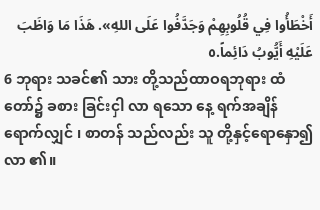أَخْطَأُوا فِي قُلُوبِهِمْ وَجَدَّفُوا عَلَى اللهِ». هَذَا مَا وَاظَبَ عَلَيْهِ أَيُّوبُ دَائِماً.٥
6 ဘုရား သခင်၏ သား တို့သည်ထာဝရဘုရား ထံ တော်၌ ခစား ခြင်းငှါ လာ ရသော နေ့ ရက်အချိန် ရောက်လျှင် ၊ စာတန် သည်လည်း သူ တို့နှင့်ရောနှော၍လာ ၏။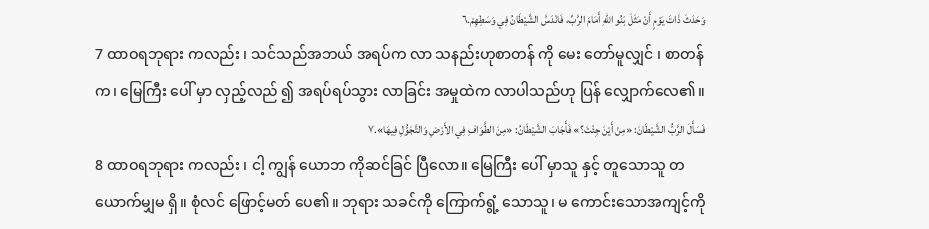وَحَدَثَ ذَاتَ يَوْمٍ أَنْ مَثَلَ بَنُو اللهِ أَمَامَ الرَّبِّ، فَانْدَسَّ الشَّيْطَانُ فِي وَسَطِهِمْ.٦
7 ထာဝရဘုရား ကလည်း ၊ သင်သည်အဘယ် အရပ်က လာ သနည်းဟုစာတန် ကို မေး တော်မူလျှင် ၊ စာတန် က၊ မြေကြီး ပေါ် မှာ လှည့်လည် ၍ အရပ်ရပ်သွား လာခြင်း အမှုထဲက လာပါသည်ဟု ပြန် လျှောက်လေ၏။
فَسَأَلَ الرَّبُّ الشَّيْطَانَ: «مِنْ أَيْنَ جِئْتَ؟» فَأَجَابَ الشَّيْطَانُ: «مِنَ الطَّوَافِ فِي الأَرْضِ وَالتَّجَوُّلِ فِيهَا».٧
8 ထာဝရဘုရား ကလည်း ၊ ငါ့ ကျွန် ယောဘ ကိုဆင်ခြင် ပြီလော။ မြေကြီး ပေါ် မှာသူ နှင့် တူသောသူ တယောက်မျှမ ရှိ။ စုံလင် ဖြောင့်မတ် ပေ၏။ ဘုရား သခင်ကို ကြောက်ရွံ့ သောသူ၊ မ ကောင်းသောအကျင့်ကို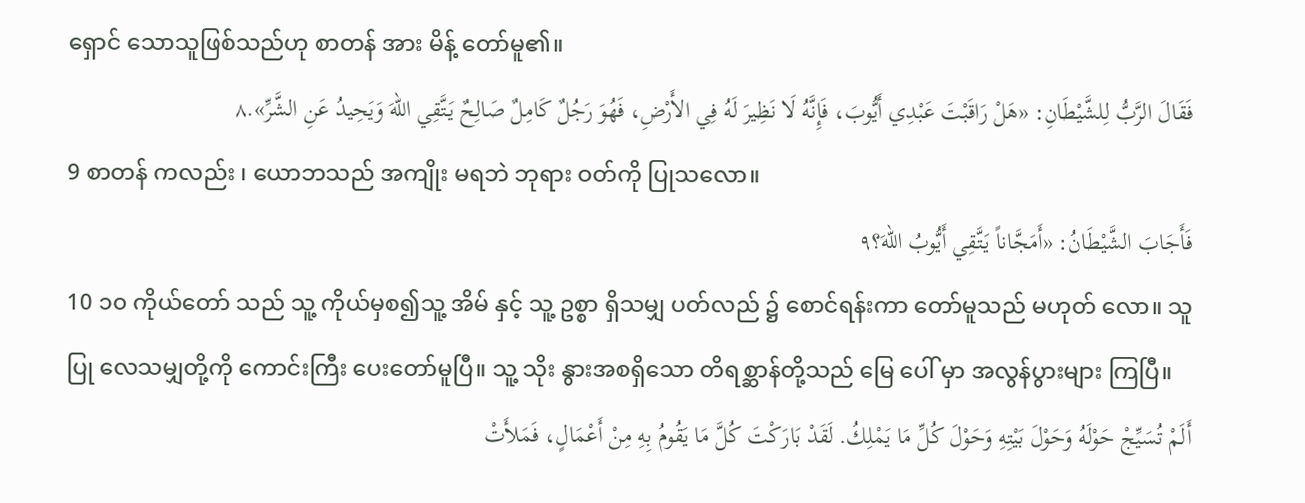ရှောင် သောသူဖြစ်သည်ဟု စာတန် အား မိန့် တော်မူ၏။
فَقَالَ الرَّبُّ لِلشَّيْطَانِ: «هَلْ رَاقَبْتَ عَبْدِي أَيُّوبَ، فَإِنَّهُ لَا نَظِيرَ لَهُ فِي الأَرْضِ، فَهُوَ رَجُلٌ كَامِلٌ صَالِحٌ يَتَّقِي اللهَ وَيَحِيدُ عَنِ الشَّرِّ».٨
9 စာတန် ကလည်း ၊ ယောဘသည် အကျိုး မရဘဲ ဘုရား ဝတ်ကို ပြုသလော။
فَأَجَابَ الشَّيْطَانُ: «أَمَجَّاناً يَتَّقِي أَيُّوبُ اللهَ؟٩
10 ၁၀ ကိုယ်တော် သည် သူ့ ကိုယ်မှစ၍သူ့ အိမ် နှင့် သူ့ ဥစ္စာ ရှိသမျှ ပတ်လည် ၌ စောင်ရန်းကာ တော်မူသည် မဟုတ် လော။ သူ ပြု လေသမျှတို့ကို ကောင်းကြီး ပေးတော်မူပြီ။ သူ့ သိုး နွားအစရှိသော တိရစ္ဆာန်တို့သည် မြေ ပေါ် မှာ အလွန်ပွားများ ကြပြီ။
أَلَمْ تُسَيِّجْ حَوْلَهُ وَحَوْلَ بَيْتِهِ وَحَوْلَ كُلِّ مَا يَمْلِكُ. لَقَدْ بَارَكْتَ كُلَّ مَا يَقُومُ بِهِ مِنْ أَعْمَالٍ، فَمَلأَتْ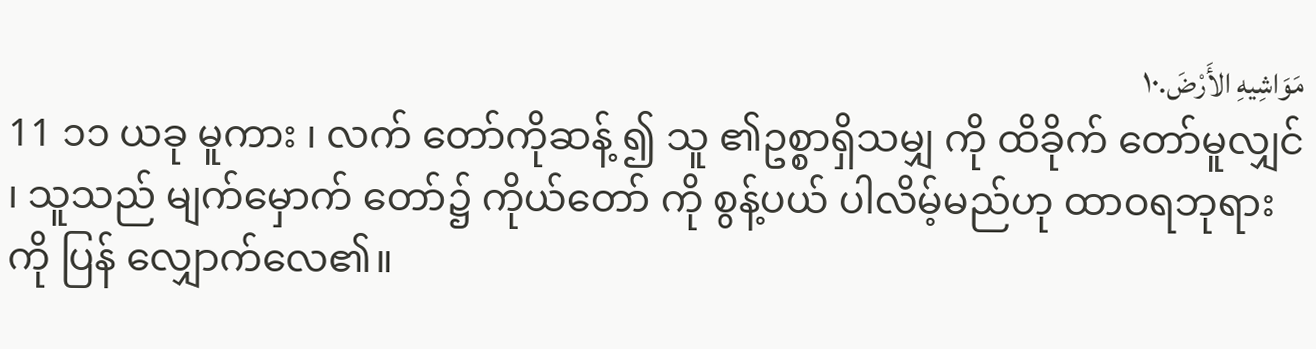مَوَاشِيهِ الأَرْضَ.١٠
11 ၁၁ ယခု မူကား ၊ လက် တော်ကိုဆန့် ၍ သူ ၏ဥစ္စာရှိသမျှ ကို ထိခိုက် တော်မူလျှင် ၊ သူသည် မျက်မှောက် တော်၌ ကိုယ်တော် ကို စွန့်ပယ် ပါလိမ့်မည်ဟု ထာဝရဘုရား ကို ပြန် လျှောက်လေ၏။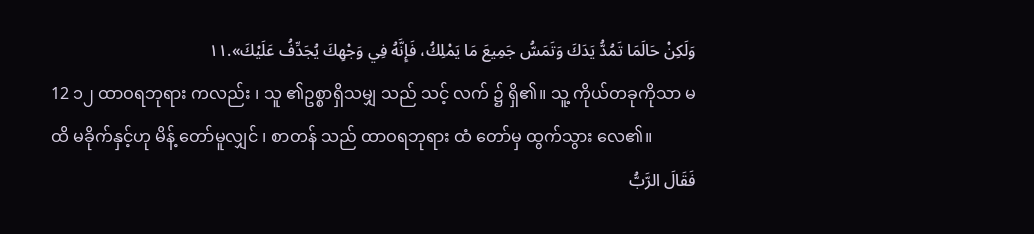وَلَكِنْ حَالَمَا تَمُدُّ يَدَكَ وَتَمَسُّ جَمِيعَ مَا يَمْلِكُ، فَإِنَّهُ فِي وَجْهِكَ يُجَدِّفُ عَلَيْكَ».١١
12 ၁၂ ထာဝရဘုရား ကလည်း ၊ သူ ၏ဥစ္စာရှိသမျှ သည် သင့် လက် ၌ ရှိ၏။ သူ့ ကိုယ်တခုကိုသာ မ ထိ မခိုက်နှင့်ဟု မိန့် တော်မူလျှင် ၊ စာတန် သည် ထာဝရဘုရား ထံ တော်မှ ထွက်သွား လေ၏။
فَقَالَ الرَّبُّ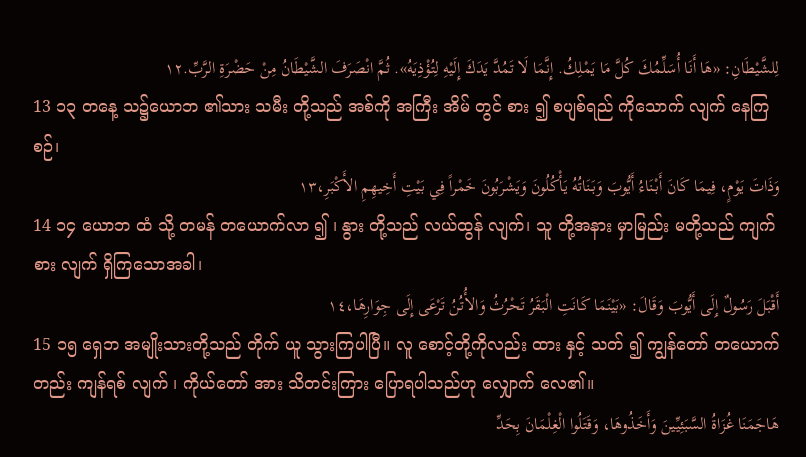لِلشَّيْطَانِ: «هَا أَنَا أُسَلِّمُكَ كُلَّ مَا يَمْلِكُ. إِنَّمَا لَا تَمُدَّ يَدَكَ إِلَيْهِ لِتُؤْذِيَهُ». ثُمَّ انْصَرَفَ الشَّيْطَانُ مِنْ حَضْرَةِ الرَّبِّ.١٢
13 ၁၃ တနေ့ သ၌ယောဘ ၏သား သမီး တို့သည် အစ်ကို အကြီး အိမ် တွင် စား ၍ စပျစ်ရည် ကိုသောက် လျက် နေကြစဉ်၊
وَذَاتَ يَوْمٍ، فِيمَا كَانَ أَبْنَاءُ أَيُّوبَ وَبَنَاتُهُ يَأْكُلُونَ وَيَشْرَبُونَ خَمْراً فِي بَيْتِ أَخِيهِمِ الأَكْبَرِ،١٣
14 ၁၄ ယောဘ ထံ သို့ တမန် တယောက်လာ ၍ ၊ နွား တို့သည် လယ်ထွန် လျက်၊ သူ တို့အနား မှာမြည်း မတို့သည် ကျက်စား လျက် ရှိကြသောအခါ၊
أَقْبَلَ رَسُولٌ إِلَى أَيُّوبَ وَقَالَ: «بَيْنَمَا كَانَتِ الْبَقَرُ تَحْرُثُ وَالأُتُنُ تَرْعَى إِلَى جِوَارِهَا،١٤
15 ၁၅ ရှေဘ အမျိုးသားတို့သည် တိုက် ယူ သွားကြပါပြီ။ လူ စောင့်တို့ကိုလည်း ထား နှင့် သတ် ၍ ကျွန်တော် တယောက် တည်း ကျန်ရစ် လျက် ၊ ကိုယ်တော် အား သိတင်းကြား ပြောရပါသည်ဟု လျှောက် လေ၏။
هَاجَمَنَا غُزَاةُ السَّبَئِيِّينَ وَأَخَذُوهَا، وَقَتَلُوا الْغِلْمَانَ بِحَدِّ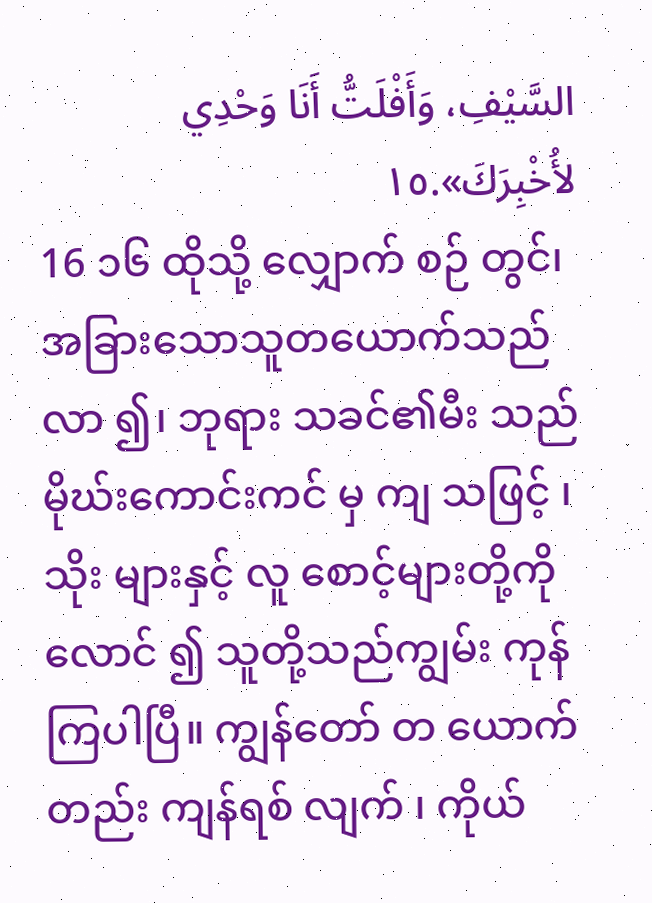السَّيْفِ، وَأَفْلَتُّ أَنَا وَحْدِي لأُخْبِرَكَ».١٥
16 ၁၆ ထိုသို့ လျှောက် စဉ် တွင်၊ အခြားသောသူတယောက်သည်လာ ၍၊ ဘုရား သခင်၏မီး သည် မိုဃ်းကောင်းကင် မှ ကျ သဖြင့် ၊ သိုး များနှင့် လူ စောင့်များတို့ကို လောင် ၍ သူတို့သည်ကျွမ်း ကုန်ကြပါပြီ။ ကျွန်တော် တ ယောက် တည်း ကျန်ရစ် လျက် ၊ ကိုယ်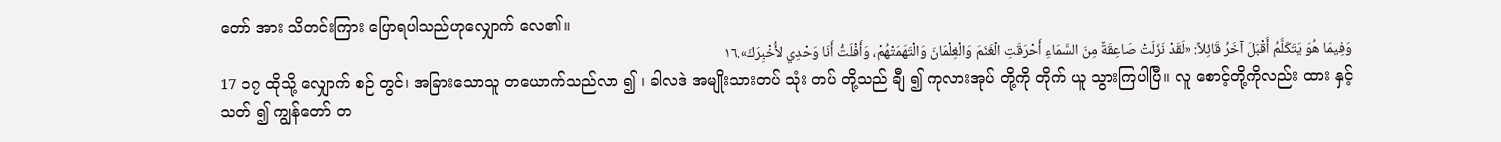တော် အား သိတင်းကြား ပြောရပါသည်ဟုလျှောက် လေ၏။
وَفِيمَا هُوَ يَتَكَلَّمُ أَقْبَلَ آخَرُ قَائِلاً: «لَقَدْ نَزَلَتْ صَاعِقَةٌ مِنَ السَّمَاءِ أَحْرَقَتِ الْغَنَمَ وَالْغِلْمَانَ وَالْتَهَمَتْهُمْ، وَأَفْلَتُّ أَنَا وَحْدِي لأُخْبِرَكَ».١٦
17 ၁၇ ထိုသို့ လျှောက် စဉ် တွင်၊ အခြားသောသူ တယောက်သည်လာ ၍ ၊ ခါလဒဲ အမျိုးသားတပ် သုံး တပ် တို့သည် ချီ ၍ ကုလားအုပ် တို့ကို တိုက် ယူ သွားကြပါပြီ။ လူ စောင့်တို့ကိုလည်း ထား နှင့် သတ် ၍ ကျွန်တော် တ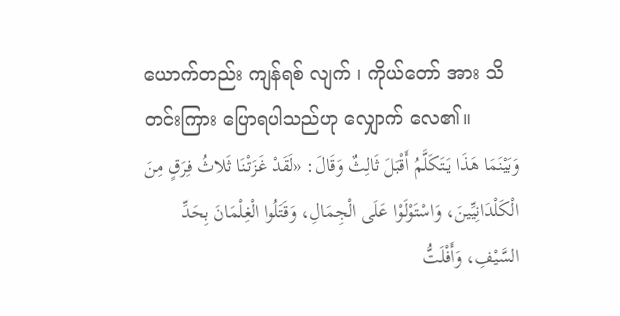ယောက်တည်း ကျန်ရစ် လျက် ၊ ကိုယ်တော် အား သိတင်းကြား ပြောရပါသည်ဟု လျှောက် လေ၏။
وَبَيْنَمَا هَذَا يَتَكَلَّمُ أَقْبَلَ ثَالِثٌ وَقَالَ: «لَقَدْ غَزَتْنَا ثَلاثُ فِرَقٍ مِنَ الْكَلْدَانِيِّينَ، وَاسْتَوْلَوْا عَلَى الْجِمَالِ، وَقَتَلُوا الْغِلْمَانَ بِحَدِّ السَّيْفِ، وَأَفْلَتُّ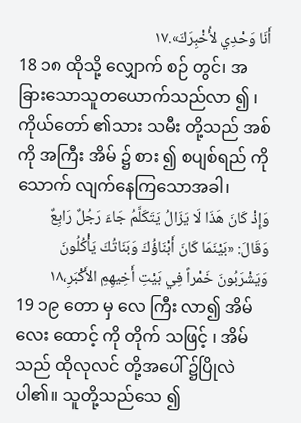أَنَا وَحْدِي لأُخْبِرَكَ».١٧
18 ၁၈ ထိုသို့ လျှောက် စဉ် တွင်၊ အခြားသောသူတယောက်သည်လာ ၍ ၊ ကိုယ်တော် ၏သား သမီး တို့သည် အစ်ကို အကြီး အိမ် ၌ စား ၍ စပျစ်ရည် ကို သောက် လျက်နေကြသောအခါ၊
وَإِذْ كَانَ هَذَا لَا يَزَالُ يَتَكَلَّمُ جَاءَ رَجُلٌ رَابِعٌ وَقَالَ: «بَيْنَمَا كَانَ أَبْنَاؤُكَ وَبَنَاتُكَ يَأْكُلُونَ وَيَشْرَبُونَ خَمْراً فِي بَيْتِ أَخِيهِمِ الأَكْبَرِ،١٨
19 ၁၉ တော မှ လေ ကြီး လာ၍ အိမ် လေး ထောင့် ကို တိုက် သဖြင့် ၊ အိမ်သည် ထိုလုလင် တို့အပေါ် ၌ပြိုလဲ ပါ၏။ သူတို့သည်သေ ၍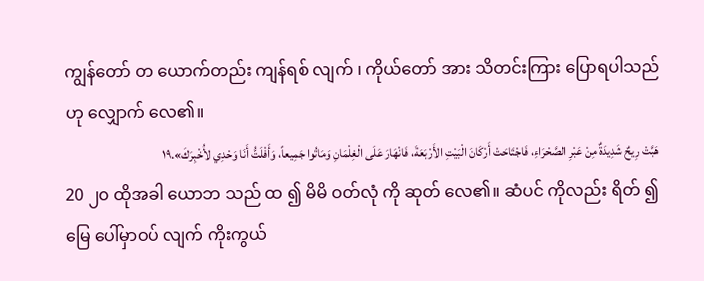ကျွန်တော် တ ယောက်တည်း ကျန်ရစ် လျက် ၊ ကိုယ်တော် အား သိတင်းကြား ပြောရပါသည်ဟု လျှောက် လေ၏။
هَبَّتْ رِيحٌ شَدِيدَةٌ مِنْ عَبْرِ الصَّحْرَاءِ، فَاجْتَاحَتْ أَرْكَانَ الْبَيْتِ الأَرْبَعَةَ، فَانْهَارَ عَلَى الْغِلْمَانِ وَمَاتُوا جَمِيعاً، وَأَفْلَتُّ أَنَا وَحْدِي لأُخْبِرَكَ».١٩
20 ၂၀ ထိုအခါ ယောဘ သည် ထ ၍ မိမိ ဝတ်လုံ ကို ဆုတ် လေ၏။ ဆံပင် ကိုလည်း ရိတ် ၍ မြေ ပေါ်မှာဝပ် လျက် ကိုးကွယ်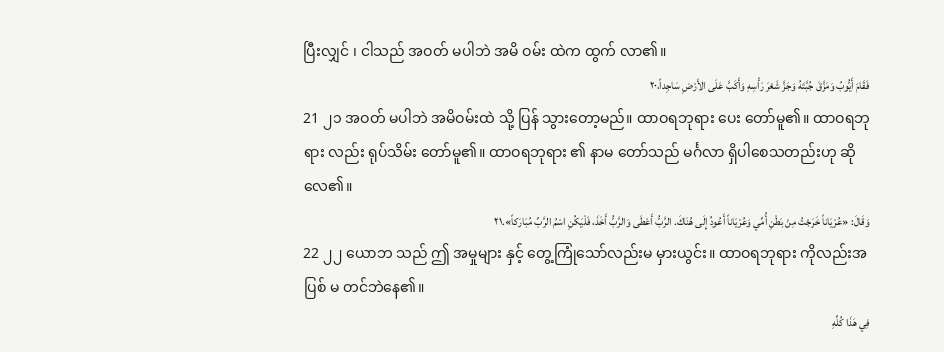ပြီးလျှင် ၊ ငါသည် အဝတ် မပါဘဲ အမိ ဝမ်း ထဲက ထွက် လာ၏။
فَقَامَ أَيُّوبُ وَمَزَّقَ جُبَّتَهُ وَجَزَّ شَعْرَ رَأْسِهِ وَأَكَبَّ عَلَى الأَرْضِ سَاجِداً،٢٠
21 ၂၁ အဝတ် မပါဘဲ အမိဝမ်းထဲ သို့ ပြန် သွားတော့မည်။ ထာဝရဘုရား ပေး တော်မူ၏။ ထာဝရဘုရား လည်း ရုပ်သိမ်း တော်မူ၏။ ထာဝရဘုရား ၏ နာမ တော်သည် မင်္ဂလာ ရှိပါစေသတည်းဟု ဆို လေ၏။
وَقَالَ: «عُرْيَاناً خَرَجْتُ مِنْ بَطْنِ أُمِّي وَعُرْيَاناً أَعُودُ إِلَى هُنَاكَ. الرَّبُّ أَعْطَى وَالرَّبُّ أَخَذَ، فَلْيَكُنِ اسْمُ الرَّبِّ مُبَارَكاً».٢١
22 ၂၂ ယောဘ သည် ဤ အမှုများ နှင့် တွေ့ကြုံသော်လည်းမ မှားယွင်း။ ထာဝရဘုရား ကိုလည်းအပြစ် မ တင်ဘဲနေ၏။
فِي هَذَا كُلِّهِ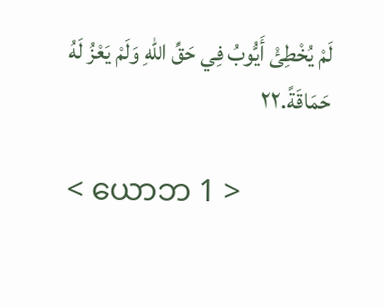لَمْ يُخْطِئْ أَيُّوبُ فِي حَقِّ اللهِ وَلَمْ يَعْزُ لَهُ حَمَاقَةً.٢٢

< ယောဘ 1 >